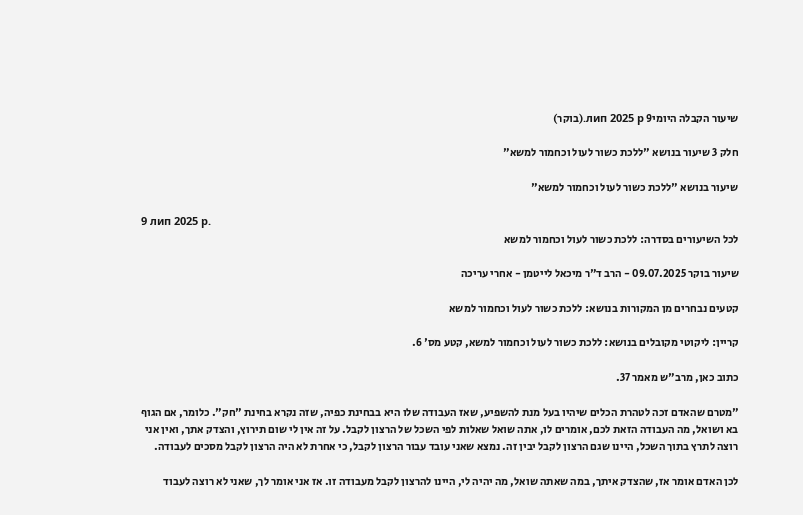שיעור הקבלה היומי9 лип 2025 р.(בוקר)

חלק 3 שיעור בנושא "ללכת כשור לעול וכחמור למשא"

שיעור בנושא "ללכת כשור לעול וכחמור למשא"

9 лип 2025 р.
לכל השיעורים בסדרה: ללכת כשור לעול וכחמור למשא

שיעור בוקר 09.07.2025 - הרב ד"ר מיכאל לייטמן - אחרי עריכה

קטעים נבחרים מן המקורות בנושא: ללכת כשור לעול וכחמור למשא

קריין: ליקוטי מקובלים בנושא: ללכת כשור לעול וכחמור למשא, קטע מס' 6.

כתוב כאן, מרב"ש מאמר 37.

"מטרם שהאדם זכה לטהרת הכלים שיהיו בעל מנת להשפיע, שאז העבודה שלו היא בבחינת כפיה, שזה נקרא בחינת "חק". כלומר, אם הגוף בא ושואל, מה העבודה הזאת לכם, אומרים לו, אתה שואל שאלות לפי השכל של הרצון לקבל. על זה אין לי שום תירוץ, והצדק אתך, ואין אני רוצה לתרץ בתוך השכל, היינו שגם הרצון לקבל יבין זה. נמצא שאני עובד עבור הרצון לקבל, כי אחרת לא היה הרצון לקבל מסכים לעבודה.

לכן האדם אומר אז, שהצדק איתך, במה שאתה שואל, מה יהיה לי, היינו להרצון לקבל מעבודה זו. אז אני אומר לך, שאני לא רוצה לעבוד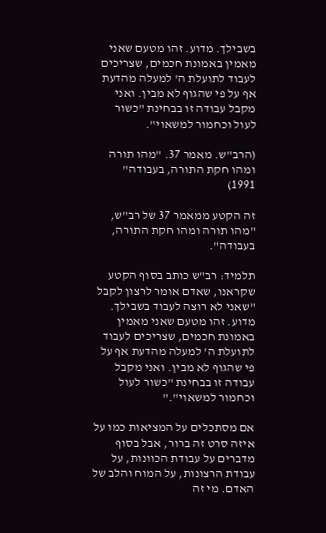בשבילך. מדוע. זהו מטעם שאני מאמין באמונת חכמים, שצריכים לעבוד לתועלת ה' למעלה מהדעת אף על פי שהגוף לא מבין. ואני מקבל עבודה זו בבחינת "כשור לעול וכחמור למשאוי".

(הרב"ש. מאמר 37. "מהו תורה ומהו חקת התורה, בעבודה" 1991)

זה הקטע ממאמר 37 של רב"ש, "מהו תורה ומהו חקת התורה, בעבודה".

תלמיד: רב"ש כותב בסוף הקטע שקראנו, שאדם אומר לרצון לקבל "שאני לא רוצה לעבוד בשבילך. מדוע. זהו מטעם שאני מאמין באמונת חכמים, שצריכים לעבוד לתועלת ה' למעלה מהדעת אף על פי שהגוף לא מבין. ואני מקבל עבודה זו בבחינת "כשור לעול וכחמור למשאוי"."

אם מסתכלים על המציאות כמו על איזה סרט זה ברור, אבל בסוף מדברים על עבודת הכוונות, על עבודת הרצונות, על המוח והלב של האדם. מי זה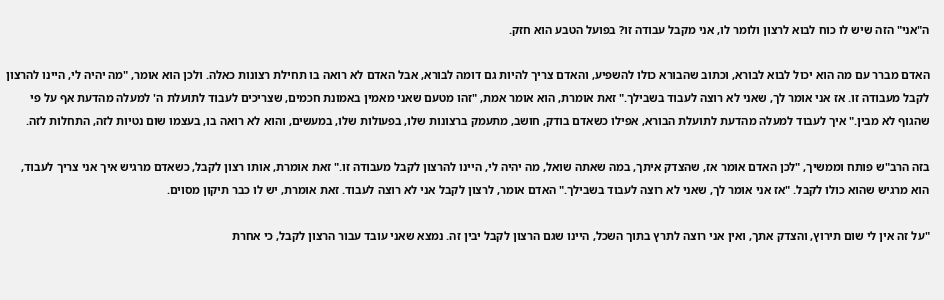ה"אני" הזה שיש לו כוח לבוא לרצון ולומר לו, אני מקבל עבודה זו? בפועל הטבע הוא חזק.

האדם מברר עם מה הוא יכול לבוא לבורא, וכתוב שהבורא כולו להשפיע, והאדם צריך להיות גם דומה לבורא, אבל האדם לא רואה בו תחילת רצונות כאלה. ולכן הוא אומר, "מה יהיה לי, היינו להרצון לקבל מעבודה זו. אז אני אומר לך, שאני לא רוצה לעבוד בשבילך." זאת אומרת, הוא אומר אמת, "זהו מטעם שאני מאמין באמונת חכמים, שצריכים לעבוד לתועלת ה' למעלה מהדעת אף על פי שהגוף לא מבין." איך לעבוד למעלה מהדעת לתועלת הבורא, אפילו כשאדם בודק, חושב, מתעמק ברצונות שלו, בפעולות שלו, במעשים, והוא לא רואה בו, בעצמו שום נטיות לזה, התחלות לזה.

בזה הרב"ש פותח וממשיך, "לכן האדם אומר אז, שהצדק איתך, במה שאתה שואל, מה יהיה לי, היינו להרצון לקבל מעבודה זו." זאת אומרת, אותו רצון לקבל, כשאדם מרגיש איך אני צריך לעבוד, הוא מרגיש שהוא כולו לקבל. "אז אני אומר לך, שאני לא רוצה לעבוד בשבילך." האדם אומר, לרצון לקבל אני לא רוצה לעבוד. זאת אומרת, יש לו כבר תיקון מסוים.

"על זה אין לי שום תירוץ, והצדק אתך, ואין אני רוצה לתרץ בתוך השכל, היינו שגם הרצון לקבל יבין זה. נמצא שאני עובד עבור הרצון לקבל, כי אחרת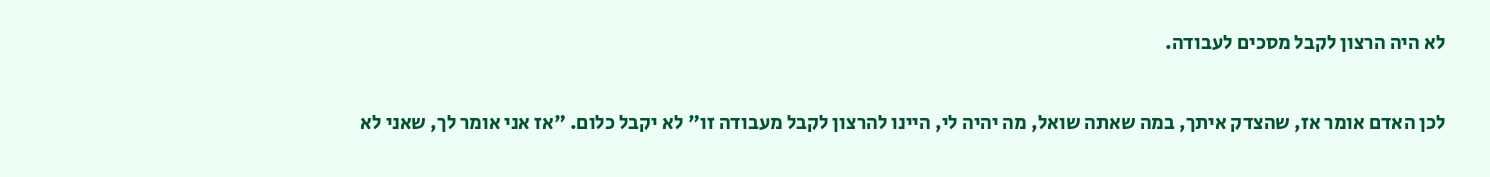לא היה הרצון לקבל מסכים לעבודה.

לכן האדם אומר אז, שהצדק איתך, במה שאתה שואל, מה יהיה לי, היינו להרצון לקבל מעבודה זו" לא יקבל כלום. "אז אני אומר לך, שאני לא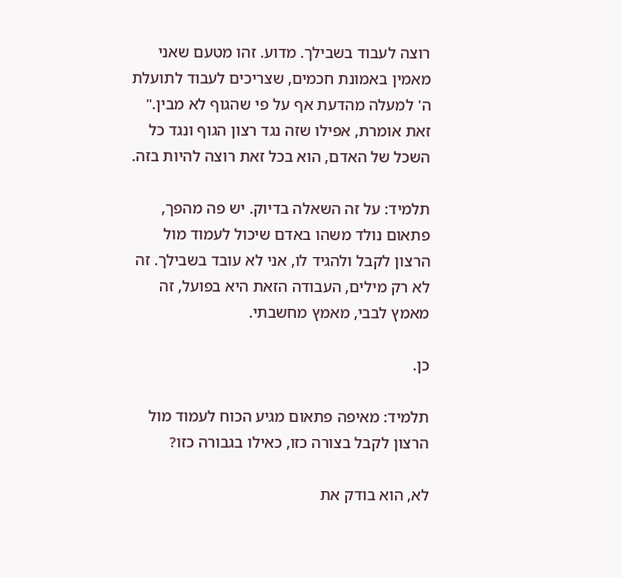רוצה לעבוד בשבילך. מדוע. זהו מטעם שאני מאמין באמונת חכמים, שצריכים לעבוד לתועלת ה' למעלה מהדעת אף על פי שהגוף לא מבין." זאת אומרת, אפילו שזה נגד רצון הגוף ונגד כל השכל של האדם, הוא בכל זאת רוצה להיות בזה.

תלמיד: על זה השאלה בדיוק. יש פה מהפך, פתאום נולד משהו באדם שיכול לעמוד מול הרצון לקבל ולהגיד לו, אני לא עובד בשבילך. זה לא רק מילים, העבודה הזאת היא בפועל, זה מאמץ לבבי, מאמץ מחשבתי.

כן.

תלמיד: מאיפה פתאום מגיע הכוח לעמוד מול הרצון לקבל בצורה כזו, כאילו בגבורה כזו?

לא, הוא בודק את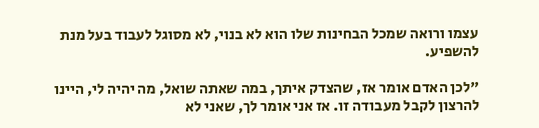עצמו ורואה שמכל הבחינות שלו הוא לא בנוי, לא מסוגל לעבוד בעל מנת להשפיע.

"לכן האדם אומר אז, שהצדק איתך, במה שאתה שואל, מה יהיה לי, היינו להרצון לקבל מעבודה זו. אז אני אומר לך, שאני לא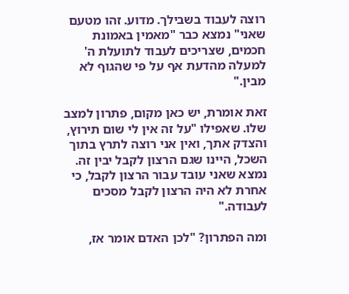רוצה לעבוד בשבילך. מדוע. זהו מטעם שאני" נמצא כבר "מאמין באמונת חכמים, שצריכים לעבוד לתועלת ה' למעלה מהדעת אף על פי שהגוף לא מבין."

זאת אומרת, יש כאן מקום, פתרון למצב שלו. שאפילו "על זה אין לי שום תירוץ, והצדק אתך, ואין אני רוצה לתרץ בתוך השכל, היינו שגם הרצון לקבל יבין זה. נמצא שאני עובד עבור הרצון לקבל, כי אחרת לא היה הרצון לקבל מסכים לעבודה."

ומה הפתרון? "לכן האדם אומר אז,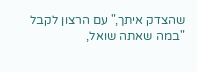שהצדק איתך," עם הרצון לקבל "במה שאתה שואל,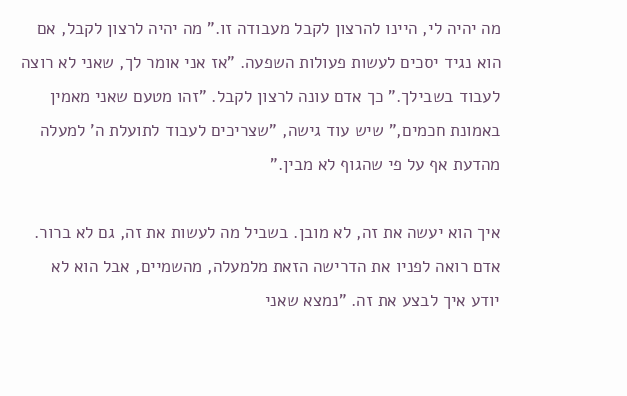מה יהיה לי, היינו להרצון לקבל מעבודה זו." מה יהיה לרצון לקבל, אם הוא נגיד יסכים לעשות פעולות השפעה. "אז אני אומר לך, שאני לא רוצה לעבוד בשבילך." כך אדם עונה לרצון לקבל. "זהו מטעם שאני מאמין באמונת חכמים," שיש עוד גישה, "שצריכים לעבוד לתועלת ה' למעלה מהדעת אף על פי שהגוף לא מבין."

איך הוא יעשה את זה, לא מובן. בשביל מה לעשות את זה, גם לא ברור. אדם רואה לפניו את הדרישה הזאת מלמעלה, מהשמיים, אבל הוא לא יודע איך לבצע את זה. "נמצא שאני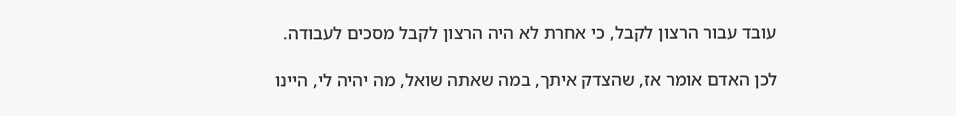עובד עבור הרצון לקבל, כי אחרת לא היה הרצון לקבל מסכים לעבודה.

לכן האדם אומר אז, שהצדק איתך, במה שאתה שואל, מה יהיה לי, היינו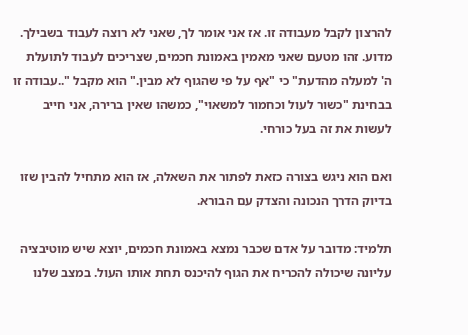להרצון לקבל מעבודה זו. אז אני אומר לך, שאני לא רוצה לעבוד בשבילך. מדוע. זהו מטעם שאני מאמין באמונת חכמים, שצריכים לעבוד לתועלת ה' למעלה מהדעת" כי "אף על פי שהגוף לא מבין." הוא מקבל "..עבודה זו בבחינת "כשור לעול וכחמור למשאוי", כמשהו שאין ברירה, אני חייב לעשות את זה בעל כורחי.

ואם הוא ניגש בצורה כזאת לפתור את השאלה, אז הוא מתחיל להבין שזו בדיוק הדרך הנכונה והצדק עם הבורא.

תלמיד: מדובר על אדם שכבר נמצא באמונת חכמים, יוצא שיש מוטיבציה עליונה שיכולה להכריח את הגוף להיכנס תחת אותו העול. במצב שלנו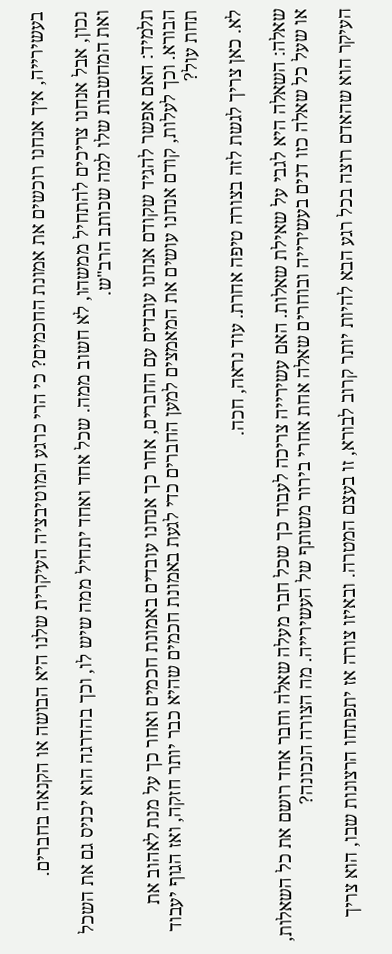בעשירייה, איך אנחנו רוכשים את אמונת החכמים? כי הרי כרגע המוטיבציה העיקרית שלנו היא הבושה או הקנאה בחברים.

נכון, אבל אנחנו צריכים להתחיל ממשהו, לא חשוב ממה. שכל אחד ואחד יתחיל ממה שיש לו, וכך בהדרגה הוא יכניס גם את השכל ואת המחשבות שלו למה שכותב הרב"ש.

תלמיד: האם אפשר להגיד שקודם אנחנו עובדים עם החברים, אחר כך אנחנו עובדים באמונת חכמים ואחר כך על מנת לאהוב את הבורא. וכך לעלות, קודם אנחנו עושים את המאמצים למען החברים כדי לגעת באמונת חכמים שהיא כבר יותר חזקה, ואז הגוף יעבוד תחת עול?

לא. כאן צריך לגשת לזה בצורה טיפה אחרת. עוד נראה, חכה.

שאלה: השאלה היא לגבי על שאילת שאלות. האם עשירייה צריכה לעבוד כך שכל חבר מעלה שאלה וחבר אחד רושם את כל השאלות, או שעל כל שאלה כזו דנים בעשירייה ובוחרים שאלה אחת אחרי בירור משותף של העשירייה. מה הצורה הנכונה?

העיקר הוא שהאדם רוצה בכל רגע הבא להיות יותר קרוב לבורא, זו בעצם המטרה. ובאיזו צורה אז יתפתחו הרצונות שבו, הוא צריך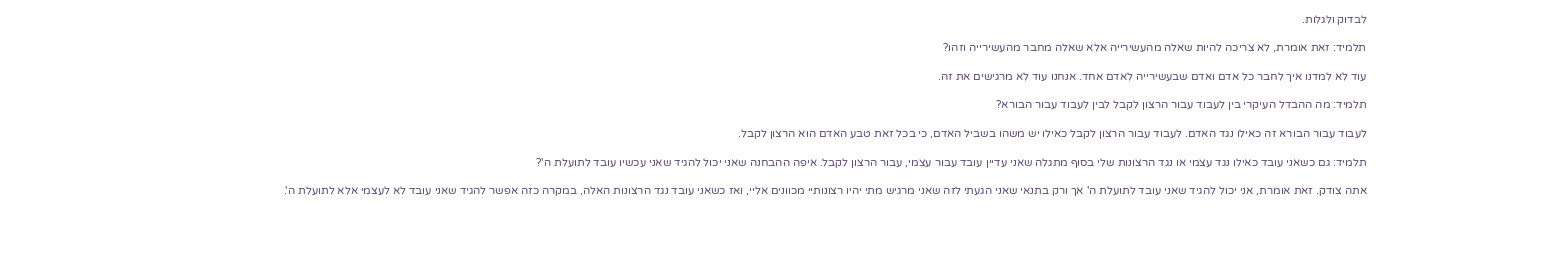לבדוק ולגלות.

תלמיד: זאת אומרת, לא צריכה להיות שאלה מהעשירייה אלא שאלה מחבר מהעשירייה וזהו?

עוד לא למדנו איך לחבר כל אדם ואדם שבעשירייה לאדם אחד. אנחנו עוד לא מרגישים את זה.

תלמיד: מה ההבדל העיקרי בין לעבוד עבור הרצון לקבל לבין לעבוד עבור הבורא?

לעבוד עבור הבורא זה כאילו נגד האדם. לעבוד עבור הרצון לקבל כאילו יש משהו בשביל האדם, כי בכל זאת טבע האדם הוא הרצון לקבל.

תלמיד: גם כשאני עובד כאילו נגד עצמי או נגד הרצונות שלי בסוף מתגלה שאני עדיין עובד עבור עצמי, עבור הרצון לקבל. איפה ההבחנה שאני יכול להגיד שאני עכשיו עובד לתועלת ה'?

אתה צודק. זאת אומרת, אני יכול להגיד שאני עובד לתועלת ה' אך ורק בתנאי שאני הגעתי לזה שאני מרגיש מתי יהיו רצונותיי מכוונים אליי, ואז כשאני עובד נגד הרצונות האלה, במקרה כזה אפשר להגיד שאני עובד לא לעצמי אלא לתועלת ה'.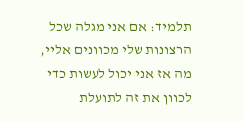תלמיד: אם אני מגלה שכל הרצונות שלי מכוונים אליי, מה אז אני יכול לעשות כדי לכוון את זה לתועלת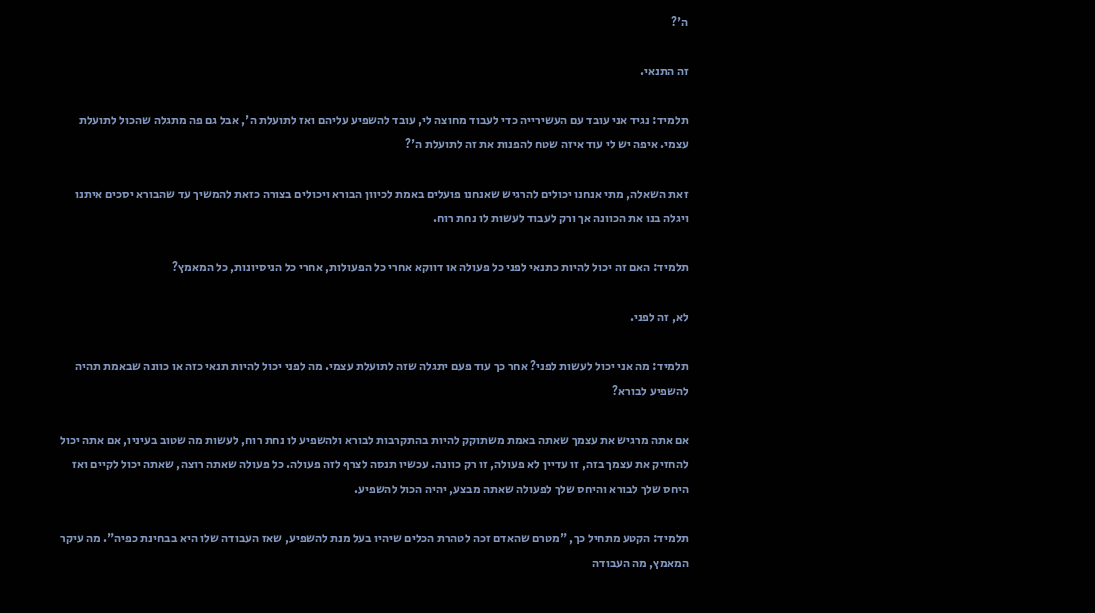ה'?

זה התנאי.

תלמיד: נגיד אני עובד עם העשירייה כדי לעבוד מחוצה לי, עובד להשפיע עליהם ואז לתועלת ה', אבל גם פה מתגלה שהכול לתועלת עצמי. איפה יש לי עוד איזה שטח להפנות את זה לתועלת ה'?

זאת השאלה, מתי אנחנו יכולים להרגיש שאנחנו פועלים באמת לכיוון הבורא ויכולים בצורה כזאת להמשיך עד שהבורא יסכים איתנו ויגלה בנו את הכוונה אך ורק לעבוד לעשות לו נחת רוח.

תלמיד: האם זה יכול להיות כתנאי לפני כל פעולה או דווקא אחרי כל הפעולות, אחרי כל הניסיונות, כל המאמץ?

לא, זה לפני.

תלמיד: מה אני יכול לעשות לפני? אחר כך עוד פעם יתגלה שזה לתועלת עצמי. מה לפני יכול להיות תנאי כזה או כוונה שבאמת תהיה להשפיע לבורא?

אם אתה מרגיש את עצמך שאתה באמת משתוקק להיות בהתקרבות לבורא ולהשפיע לו נחת רוח, לעשות מה שטוב בעיניו, אם אתה יכול להחזיק את עצמך בזה, זו עדיין לא פעולה, זו רק כוונה. עכשיו תנסה לצרף לזה פעולה. כל פעולה שאתה רוצה, שאתה יכול לקיים ואז היחס שלך לבורא והיחס שלך לפעולה שאתה מבצע, יהיה הכול להשפיע.

תלמיד: הקטע מתחיל כך, "מטרם שהאדם זכה לטהרת הכלים שיהיו בעל מנת להשפיע, שאז העבודה שלו היא בבחינת כפיה". מה עיקר המאמץ, מה העבודה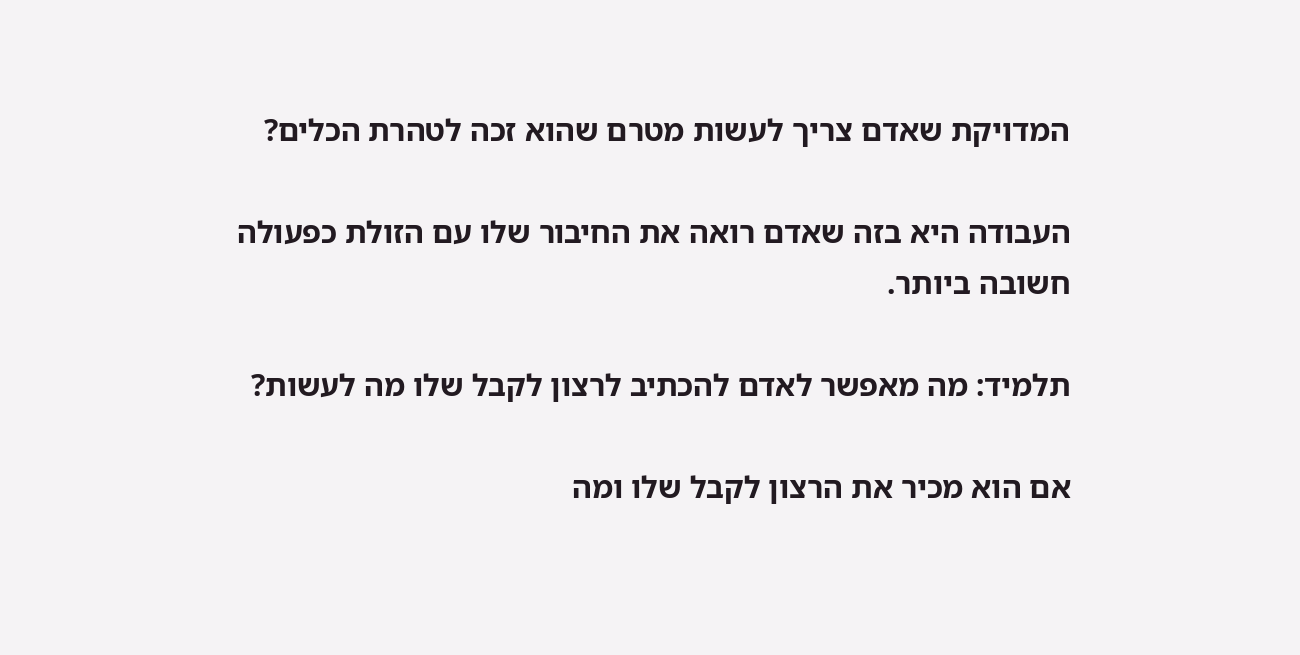המדויקת שאדם צריך לעשות מטרם שהוא זכה לטהרת הכלים?

העבודה היא בזה שאדם רואה את החיבור שלו עם הזולת כפעולה חשובה ביותר.

תלמיד: מה מאפשר לאדם להכתיב לרצון לקבל שלו מה לעשות?

אם הוא מכיר את הרצון לקבל שלו ומה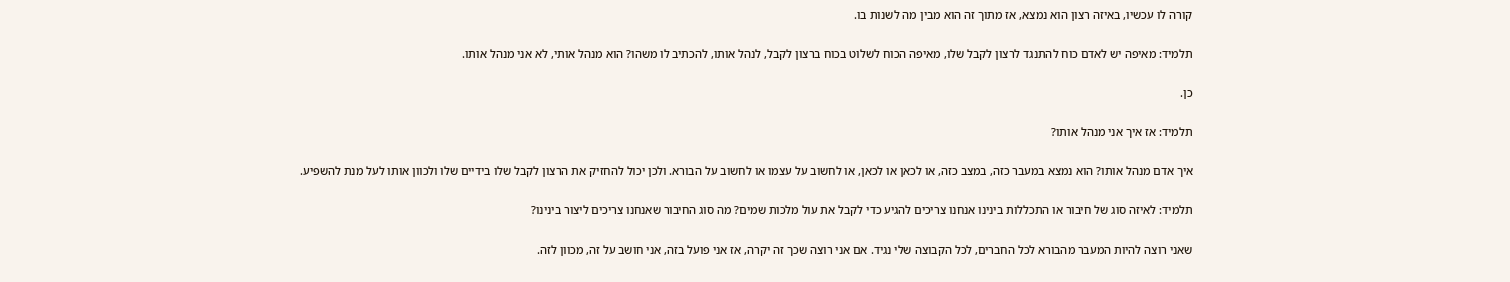קורה לו עכשיו, באיזה רצון הוא נמצא, אז מתוך זה הוא מבין מה לשנות בו.

תלמיד: מאיפה יש לאדם כוח להתנגד לרצון לקבל שלו, מאיפה הכוח לשלוט בכוח ברצון לקבל, לנהל אותו, להכתיב לו משהו? הוא מנהל אותי, לא אני מנהל אותו.

כן.

תלמיד: אז איך אני מנהל אותו?

איך אדם מנהל אותו? הוא נמצא במעבר כזה, במצב כזה, או לכאן או לכאן, או לחשוב על עצמו או לחשוב על הבורא. ולכן יכול להחזיק את הרצון לקבל שלו בידיים שלו ולכוון אותו לעל מנת להשפיע.

תלמיד: לאיזה סוג של חיבור או התכללות בינינו אנחנו צריכים להגיע כדי לקבל את עול מלכות שמים? מה סוג החיבור שאנחנו צריכים ליצור בינינו?

שאני רוצה להיות המעבר מהבורא לכל החברים, לכל הקבוצה שלי נגיד. אם אני רוצה שכך זה יקרה, אז אני פועל בזה, אני חושב על זה, מכוון לזה.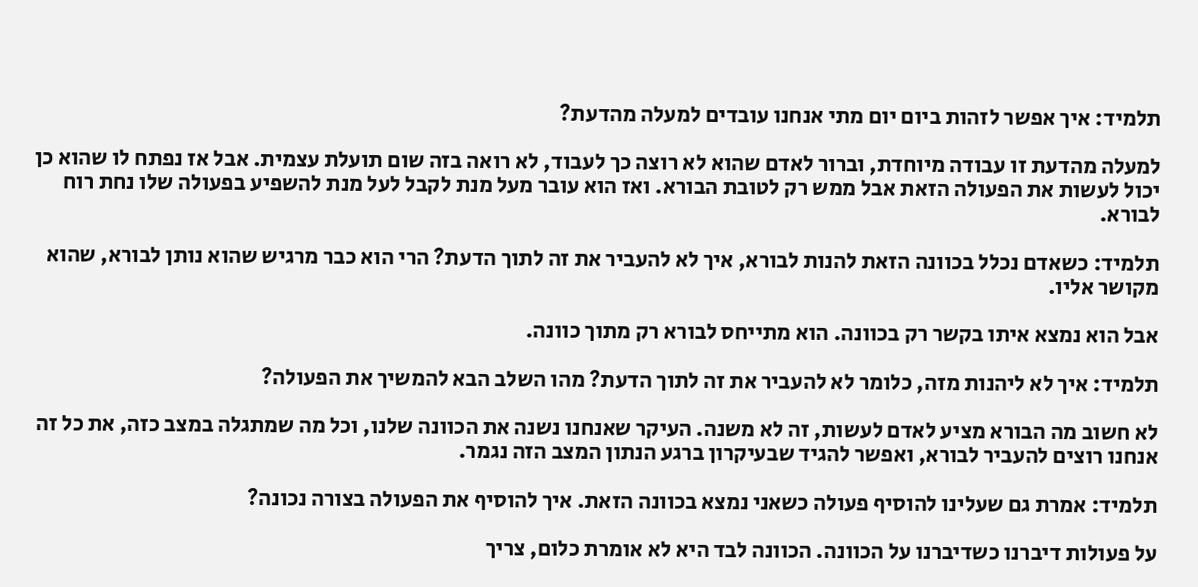תלמיד: איך אפשר לזהות ביום יום מתי אנחנו עובדים למעלה מהדעת?

למעלה מהדעת זו עבודה מיוחדת, וברור לאדם שהוא לא רוצה כך לעבוד, לא רואה בזה שום תועלת עצמית. אבל אז נפתח לו שהוא כן יכול לעשות את הפעולה הזאת אבל ממש רק לטובת הבורא. ואז הוא עובר מעל מנת לקבל לעל מנת להשפיע בפעולה שלו נחת רוח לבורא.

תלמיד: כשאדם נכלל בכוונה הזאת להנות לבורא, איך לא להעביר את זה לתוך הדעת? הרי הוא כבר מרגיש שהוא נותן לבורא, שהוא מקושר אליו.

אבל הוא נמצא איתו בקשר רק בכוונה. הוא מתייחס לבורא רק מתוך כוונה.

תלמיד: איך לא ליהנות מזה, כלומר לא להעביר את זה לתוך הדעת? מהו השלב הבא להמשיך את הפעולה?

לא חשוב מה הבורא מציע לאדם לעשות, זה לא משנה. העיקר שאנחנו נשנה את הכוונה שלנו, וכל מה שמתגלה במצב כזה, את כל זה אנחנו רוצים להעביר לבורא, ואפשר להגיד שבעיקרון ברגע הנתון המצב הזה נגמר.

תלמיד: אמרת גם שעלינו להוסיף פעולה כשאני נמצא בכוונה הזאת. איך להוסיף את הפעולה בצורה נכונה?

על פעולות דיברנו כשדיברנו על הכוונה. הכוונה לבד היא לא אומרת כלום, צריך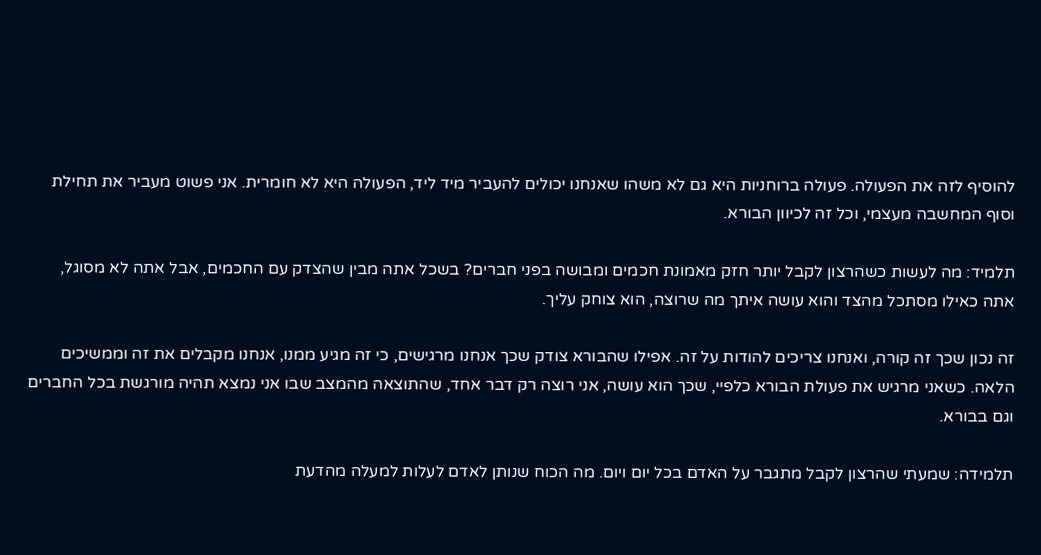להוסיף לזה את הפעולה. פעולה ברוחניות היא גם לא משהו שאנחנו יכולים להעביר מיד ליד, הפעולה היא לא חומרית. אני פשוט מעביר את תחילת וסוף המחשבה מעצמי, וכל זה לכיוון הבורא.

תלמיד: מה לעשות כשהרצון לקבל יותר חזק מאמונת חכמים ומבושה בפני חברים? בשכל אתה מבין שהצדק עם החכמים, אבל אתה לא מסוגל, אתה כאילו מסתכל מהצד והוא עושה איתך מה שרוצה, הוא צוחק עליך.

זה נכון שכך זה קורה, ואנחנו צריכים להודות על זה. אפילו שהבורא צודק שכך אנחנו מרגישים, כי זה מגיע ממנו, אנחנו מקבלים את זה וממשיכים הלאה. כשאני מרגיש את פעולת הבורא כלפיי, שכך הוא עושה, אני רוצה רק דבר אחד, שהתוצאה מהמצב שבו אני נמצא תהיה מורגשת בכל החברים וגם בבורא.

תלמידה: שמעתי שהרצון לקבל מתגבר על האדם בכל יום ויום. מה הכוח שנותן לאדם לעלות למעלה מהדעת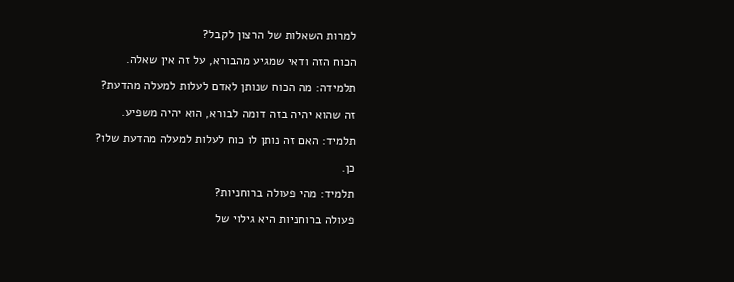למרות השאלות של הרצון לקבל?

הכוח הזה ודאי שמגיע מהבורא, על זה אין שאלה.

תלמידה: מה הכוח שנותן לאדם לעלות למעלה מהדעת?

זה שהוא יהיה בזה דומה לבורא, הוא יהיה משפיע.

תלמיד: האם זה נותן לו כוח לעלות למעלה מהדעת שלו?

כן.

תלמיד: מהי פעולה ברוחניות?

פעולה ברוחניות היא גילוי של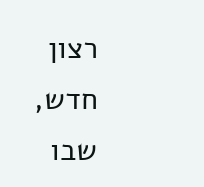רצון חדש, שבו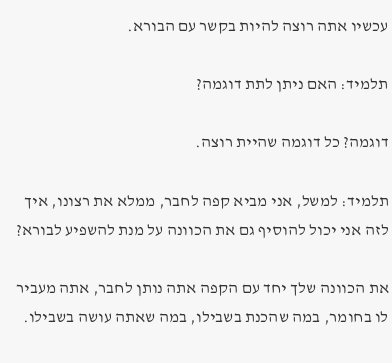עכשיו אתה רוצה להיות בקשר עם הבורא.

תלמיד: האם ניתן לתת דוגמה?

דוגמה? כל דוגמה שהיית רוצה.

תלמיד: למשל, אני מביא קפה לחבר, ממלא את רצונו, איך לזה אני יכול להוסיף גם את הכוונה על מנת להשפיע לבורא?

את הכוונה שלך יחד עם הקפה אתה נותן לחבר, אתה מעביר לו בחומר, במה שהכנת בשבילו, במה שאתה עושה בשבילו.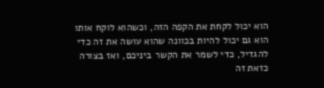הוא יכול לקחת את הקפה הזה, וכשהוא לוקח אותו הוא גם יכול להיות בכוונה שהוא עושה את זה כדי להגדיל, כדי לשמר את הקשר ביניכם, ואז בצורה כזאת זה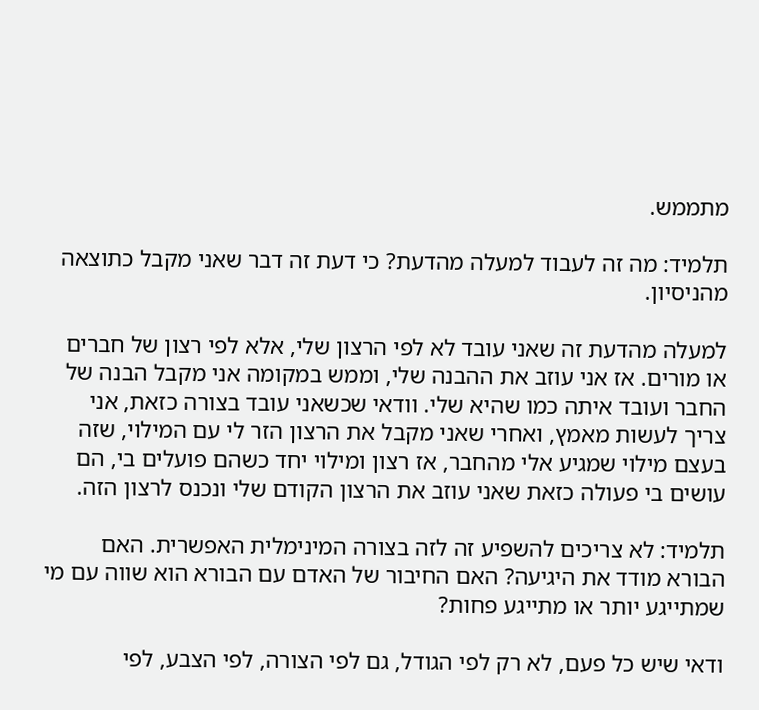מתממש.

תלמיד: מה זה לעבוד למעלה מהדעת? כי דעת זה דבר שאני מקבל כתוצאה מהניסיון.

למעלה מהדעת זה שאני עובד לא לפי הרצון שלי, אלא לפי רצון של חברים או מורים. אז אני עוזב את ההבנה שלי, וממש במקומה אני מקבל הבנה של החבר ועובד איתה כמו שהיא שלי. וודאי שכשאני עובד בצורה כזאת, אני צריך לעשות מאמץ, ואחרי שאני מקבל את הרצון הזר לי עם המילוי, שזה בעצם מילוי שמגיע אלי מהחבר, אז רצון ומילוי יחד כשהם פועלים בי, הם עושים בי פעולה כזאת שאני עוזב את הרצון הקודם שלי ונכנס לרצון הזה.

תלמיד: לא צריכים להשפיע זה לזה בצורה המינימלית האפשרית. האם הבורא מודד את היגיעה? האם החיבור של האדם עם הבורא הוא שווה עם מי שמתייגע יותר או מתייגע פחות?

ודאי שיש כל פעם, לא רק לפי הגודל, גם לפי הצורה, לפי הצבע, לפי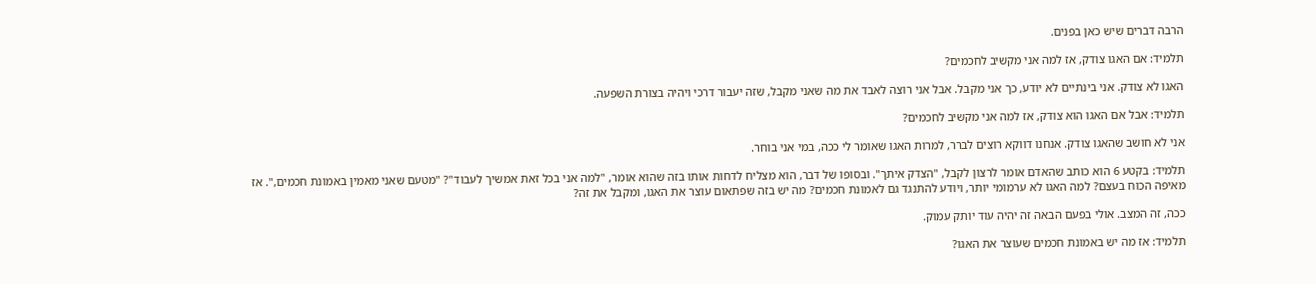הרבה דברים שיש כאן בפנים.

תלמיד: אם האגו צודק, אז למה אני מקשיב לחכמים?

האגו לא צודק. אני בינתיים לא יודע, כך אני מקבל. אבל אני רוצה לאבד את מה שאני מקבל, שזה יעבור דרכי ויהיה בצורת השפעה.

תלמיד: אבל אם האגו הוא צודק, אז למה אני מקשיב לחכמים?

אני לא חושב שהאגו צודק. אנחנו דווקא רוצים לברר, למרות האגו שאומר לי ככה, במי אני בוחר.

תלמיד: בקטע 6 הוא כותב שהאדם אומר לרצון לקבל, "הצדק איתך". ובסופו של דבר, הוא מצליח לדחות אותו בזה שהוא אומר, "למה אני בכל זאת אמשיך לעבוד"? "מטעם שאני מאמין באמונת חכמים,". אז מאיפה הכוח בעצם? למה האגו לא ערמומי יותר, ויודע להתנגד גם לאמונת חכמים? מה יש בזה שפתאום עוצר את האגו, ומקבל את זה?

ככה, זה המצב. אולי בפעם הבאה זה יהיה עוד יותק עמוק.

תלמיד: אז מה יש באמונת חכמים שעוצר את האגו?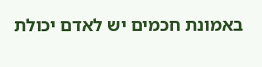באמונת חכמים יש לאדם יכולת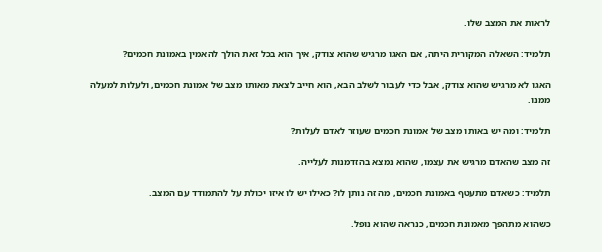לראות את המצב שלו.

תלמיד: השאלה המקורית היתה, אם האגו מרגיש שהוא צודק, איך הוא בכל זאת הולך להאמין באמונת חכמים?

האגו לא מרגיש שהוא צודק, אבל כדי לעבור לשלב הבא, הוא חייב לצאת מאותו מצב של אמונת חכמים, ולעלות למעלה ממנו.

תלמיד: ומה יש באותו מצב של אמונת חכמים שעוזר לאדם לעלות?

זה מצב שהאדם מרגיש את עצמו, שהוא נמצא בהזדמנות לעלייה.

תלמיד: כשאדם מתעטף באמונת חכמים, מה זה נותן לו? כאילו יש לו איזו יכולת על להתמודד עם המצב.

כשהוא מתהפך מאמונת חכמים, כנראה שהוא נופל.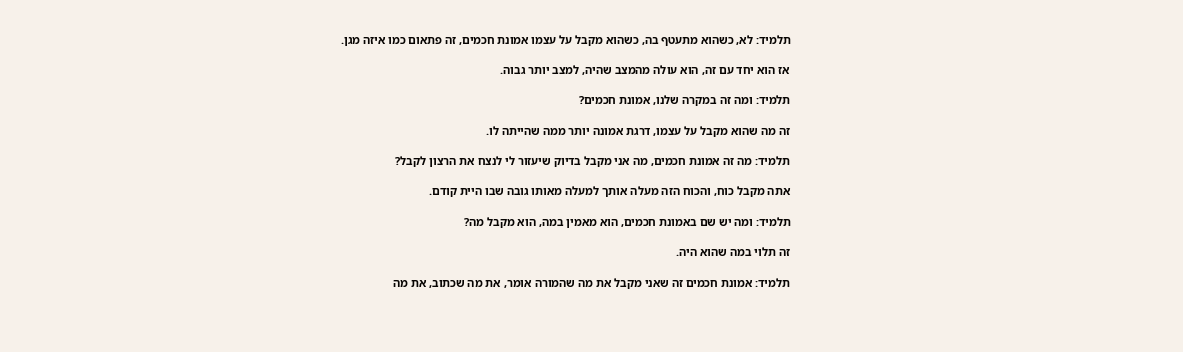תלמיד: לא, כשהוא מתעטף בה, כשהוא מקבל על עצמו אמונת חכמים, זה פתאום כמו איזה מגן.

אז הוא יחד עם זה, הוא עולה מהמצב שהיה, למצב יותר גבוה.

תלמיד: ומה זה במקרה שלנו, אמונת חכמים?

זה מה שהוא מקבל על עצמו, דרגת אמונה יותר ממה שהייתה לו.

תלמיד: מה זה אמונת חכמים, מה אני מקבל בדיוק שיעזור לי לנצח את הרצון לקבל?

אתה מקבל כוח, והכוח הזה מעלה אותך למעלה מאותו גובה שבו היית קודם.

תלמיד: ומה יש שם באמונת חכמים, הוא מאמין במה, הוא מקבל מה?

זה תלוי במה שהוא היה.

תלמיד: אמונת חכמים זה שאני מקבל את מה שהמורה אומר, את מה שכתוב, את מה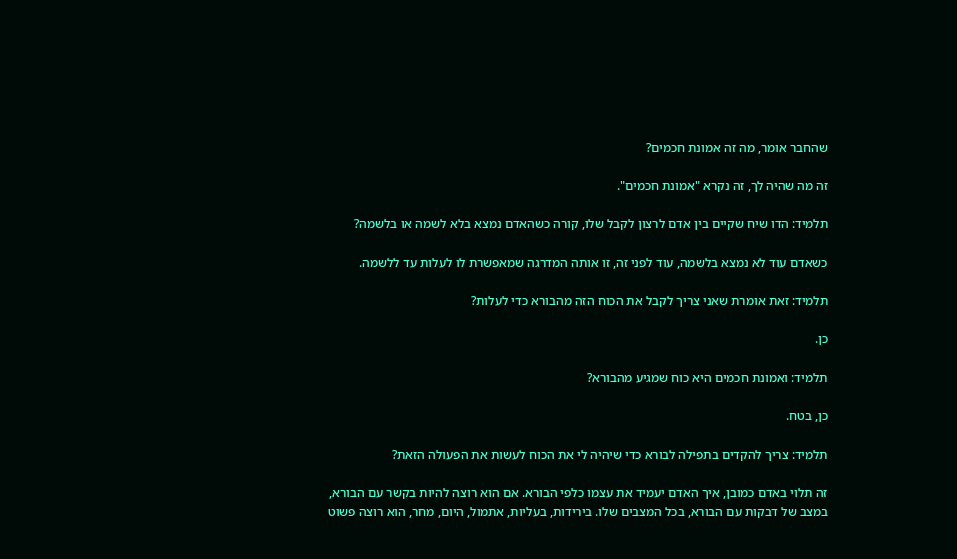שהחבר אומר, מה זה אמונת חכמים?

זה מה שהיה לך, זה נקרא "אמונת חכמים".

תלמיד: הדו שיח שקיים בין אדם לרצון לקבל שלו, קורה כשהאדם נמצא בלא לשמה או בלשמה?

כשאדם עוד לא נמצא בלשמה, עוד לפני זה, זו אותה המדרגה שמאפשרת לו לעלות עד ללשמה.

תלמיד: זאת אומרת שאני צריך לקבל את הכוח הזה מהבורא כדי לעלות?

כן.

תלמיד: ואמונת חכמים היא כוח שמגיע מהבורא?

כן, בטח.

תלמיד: צריך להקדים בתפילה לבורא כדי שיהיה לי את הכוח לעשות את הפעולה הזאת?

זה תלוי באדם כמובן, איך האדם יעמיד את עצמו כלפי הבורא. אם הוא רוצה להיות בקשר עם הבורא, במצב של דבקות עם הבורא, בכל המצבים שלו. בירידות, בעליות, אתמול, היום, מחר, הוא רוצה פשוט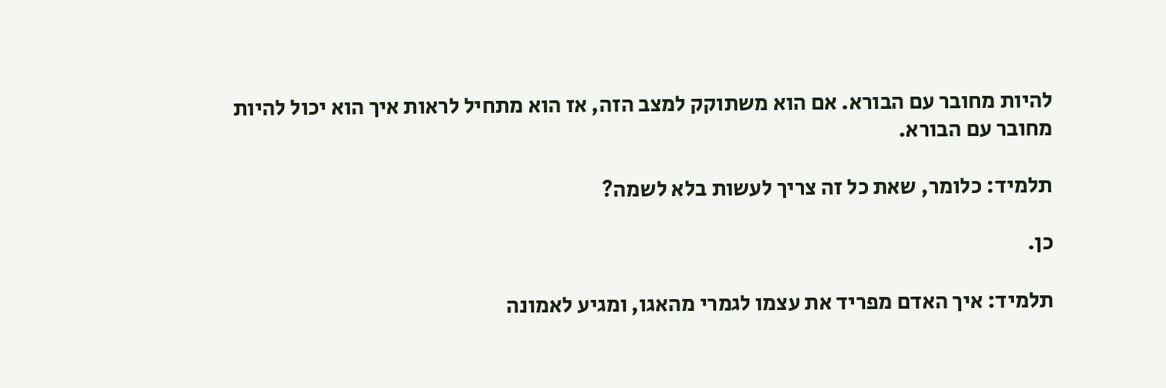להיות מחובר עם הבורא. אם הוא משתוקק למצב הזה, אז הוא מתחיל לראות איך הוא יכול להיות מחובר עם הבורא.

תלמיד: כלומר, שאת כל זה צריך לעשות בלא לשמה?

כן.

תלמיד: איך האדם מפריד את עצמו לגמרי מהאגו, ומגיע לאמונה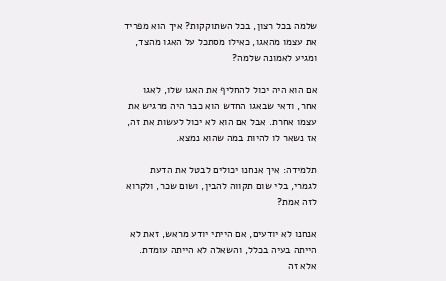שלמה בכל רצון, בכל השתוקקות? איך הוא מפריד את עצמו מהאגו, כאילו מסתכל על האגו מהצד, ומגיע לאמונה שלמה?

אם הוא היה יכול להחליף את האגו שלו, לאגו אחר, ודאי שבאגו החדש הוא כבר היה מרגיש את עצמו אחרת. אבל אם הוא לא יכול לעשות את זה, אז נשאר לו להיות במה שהוא נמצא.

תלמידה: איך אנחנו יכולים לבטל את הדעת לגמרי, בלי שום תקווה להבין, ושום שכר, ולקרוא לזה אמת?

אנחנו לא יודעים, אם הייתי יודע מראש, זאת לא הייתה בעיה בכלל, והשאלה לא הייתה עומדת. אלא זה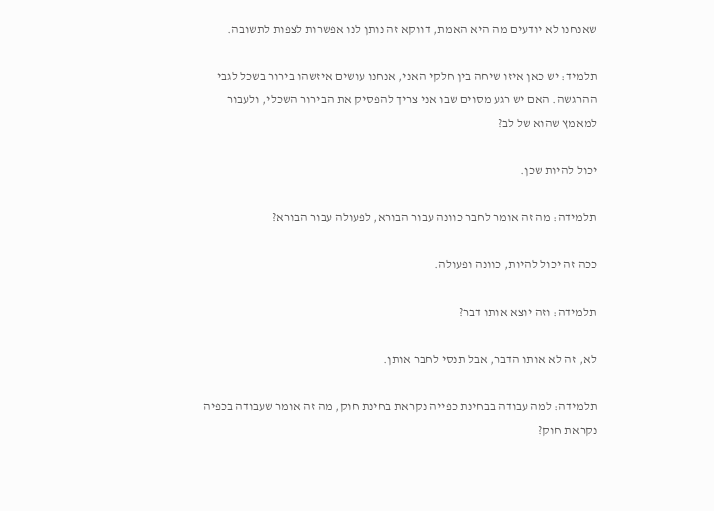שאנחנו לא יודעים מה היא האמת, דווקא זה נותן לנו אפשרות לצפות לתשובה.

תלמיד: יש כאן איזו שיחה בין חלקי האני, אנחנו עושים איזשהו בירור בשכל לגבי ההרגשה. האם יש רגע מסוים שבו אני צריך להפסיק את הבירור השכלי, ולעבור למאמץ שהוא של לב?

יכול להיות שכן.

תלמידה: מה זה אומר לחבר כוונה עבור הבורא, לפעולה עבור הבורא?

ככה זה יכול להיות, כוונה ופעולה.

תלמידה: וזה יוצא אותו דבר?

לא, זה לא אותו הדבר, אבל תנסי לחבר אותן.

תלמידה: למה עבודה בבחינת כפייה נקראת בחינת חוק, מה זה אומר שעבודה בכפיה נקראת חוק?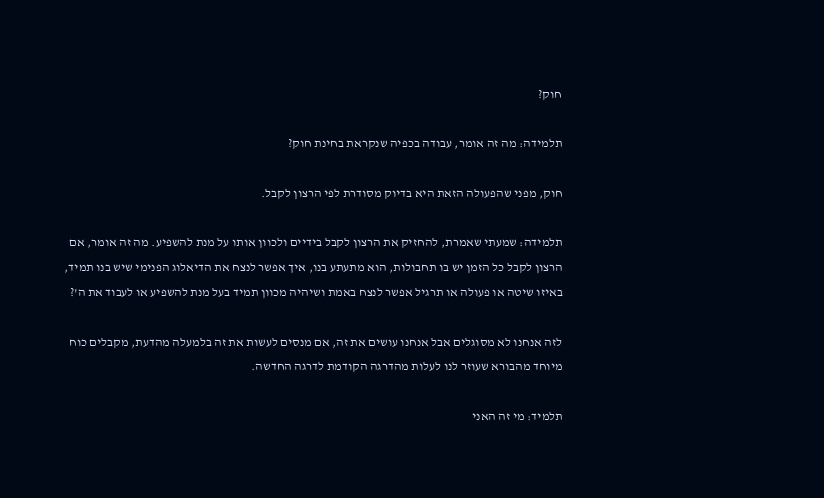חוק?

תלמידה: מה זה אומר, עבודה בכפיה שנקראת בחינת חוק?

חוק, מפני שהפעולה הזאת היא בדיוק מסודרת לפי הרצון לקבל.

תלמידה: שמעתי שאמרת, להחזיק את הרצון לקבל בידיים ולכוון אותו על מנת להשפיע. מה זה אומר, אם הרצון לקבל כל הזמן יש בו תחבולות, הוא מתעתע בנו, איך אפשר לנצח את הדיאלוג הפנימי שיש בנו תמיד, באיזו שיטה או פעולה או תרגיל אפשר לנצח באמת ושיהיה מכוון תמיד בעל מנת להשפיע או לעבוד את ה'?

לזה אנחנו לא מסוגלים אבל אנחנו עושים את זה, אם מנסים לעשות את זה בלמעלה מהדעת, מקבלים כוח מיוחד מהבורא שעוזר לנו לעלות מהדרגה הקודמת לדרגה החדשה.

תלמיד: מי זה האני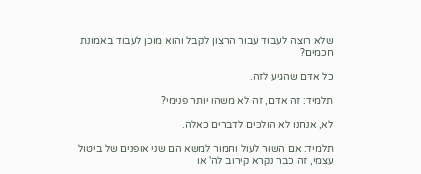שלא רוצה לעבוד עבור הרצון לקבל והוא מוכן לעבוד באמונת חכמים?

כל אדם שהגיע לזה.

תלמיד: זה אדם, זה לא משהו יותר פנימי?

לא, אנחנו לא הולכים לדברים כאלה.

תלמיד: אם השור לעול וחמור למשא הם שני אופנים של ביטול עצמי, זה כבר נקרא קירוב לה' או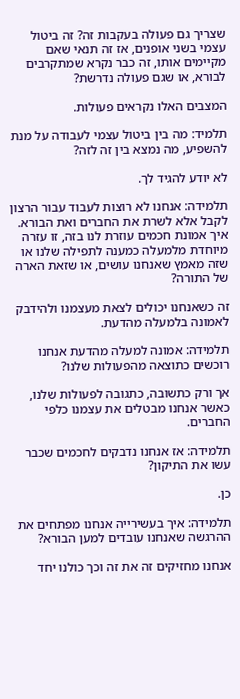שצריך גם פעולה בעקבות זה? זה ביטול עצמי בשני אופנים, אז זה תנאי שאם מקיימים אותו, זה כבר נקרא שמתקרבים לבורא, או שגם פעולה נדרשת?

המצבים האלו נקראים פעולות.

תלמיד: מה בין ביטול עצמי לעבודה על מנת להשפיע, מה נמצא בין זה לזה?

לא יודע להגיד לך.

תלמידה: אנחנו לא רוצות לעבוד עבור הרצון לקבל אלא לשרת את החברים ואת הבורא. איך אמונת חכמים עוזרת לנו בזה, זו עזרה מיוחדת מלמעלה כמענה לתפילה שלנו או שזה מאמץ שאנחנו עושים, או שזאת הארה של התורה?

זה כשאנחנו יכולים לצאת מעצמנו ולהידבק לאמונה בלמעלה מהדעת.

תלמידה: אמונה למעלה מהדעת אנחנו רוכשים כתוצאה מהפעולות שלנו?

אך ורק כתשובה, כתגובה לפעולות שלנו, כאשר אנחנו מבטלים את עצמנו כלפי החברים.

תלמידה: אז אנחנו נדבקים לחכמים שכבר עשו את התיקון?

כן.

תלמידה: איך בעשירייה אנחנו מפתחים את ההרגשה שאנחנו עובדים למען הבורא?

אנחנו מחזיקים זה את זה וכך כולנו יחד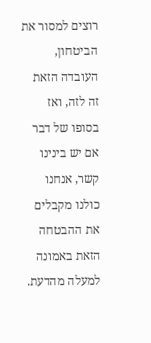רוצים למסור את הביטחון, העובדה הזאת זה לזה, ואז בסופו של דבר אם יש בינינו קשר, אנחנו כולנו מקבלים את ההבטחה הזאת באמונה למעלה מהדעת.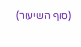(סוף השיעור)